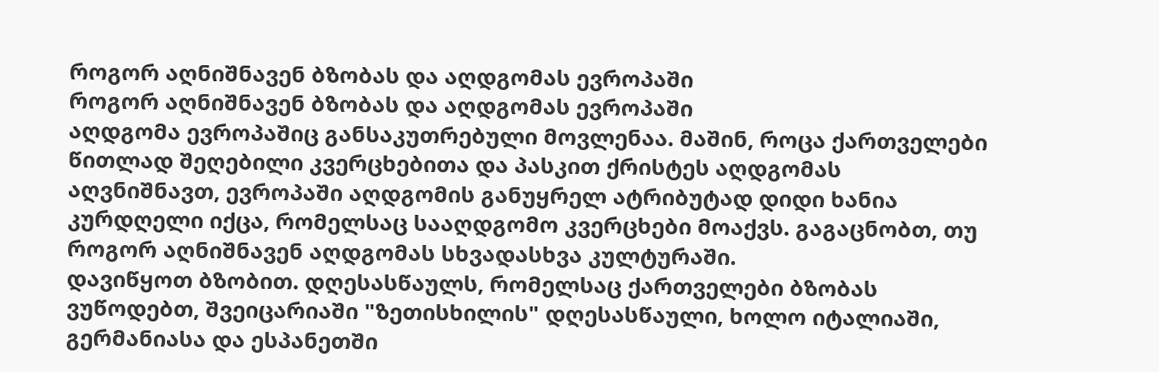როგორ აღნიშნავენ ბზობას და აღდგომას ევროპაში
როგორ აღნიშნავენ ბზობას და აღდგომას ევროპაში
აღდგომა ევროპაშიც განსაკუთრებული მოვლენაა. მაშინ, როცა ქართველები წითლად შეღებილი კვერცხებითა და პასკით ქრისტეს აღდგომას აღვნიშნავთ, ევროპაში აღდგომის განუყრელ ატრიბუტად დიდი ხანია კურდღელი იქცა, რომელსაც სააღდგომო კვერცხები მოაქვს. გაგაცნობთ, თუ როგორ აღნიშნავენ აღდგომას სხვადასხვა კულტურაში.
დავიწყოთ ბზობით. დღესასწაულს, რომელსაც ქართველები ბზობას ვუწოდებთ, შვეიცარიაში "ზეთისხილის" დღესასწაული, ხოლო იტალიაში, გერმანიასა და ესპანეთში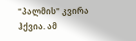"პალმის" კვირა ჰქვია. ამ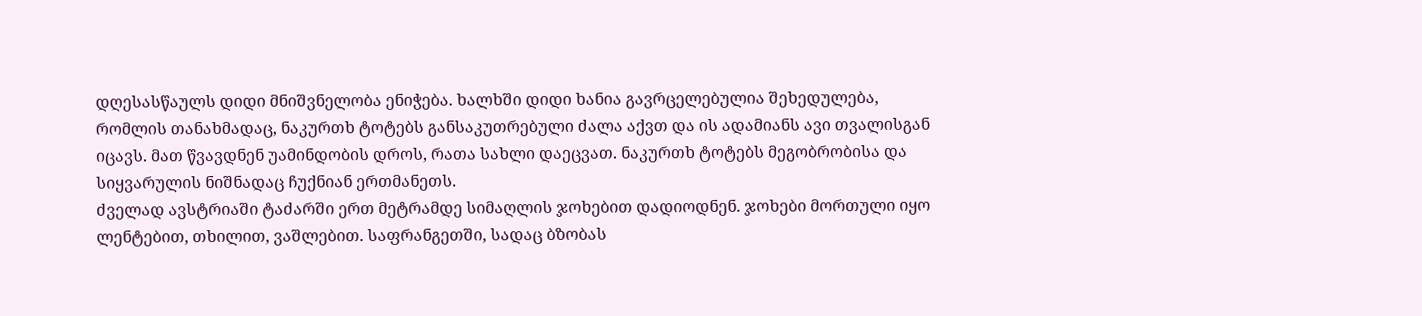დღესასწაულს დიდი მნიშვნელობა ენიჭება. ხალხში დიდი ხანია გავრცელებულია შეხედულება, რომლის თანახმადაც, ნაკურთხ ტოტებს განსაკუთრებული ძალა აქვთ და ის ადამიანს ავი თვალისგან იცავს. მათ წვავდნენ უამინდობის დროს, რათა სახლი დაეცვათ. ნაკურთხ ტოტებს მეგობრობისა და სიყვარულის ნიშნადაც ჩუქნიან ერთმანეთს.
ძველად ავსტრიაში ტაძარში ერთ მეტრამდე სიმაღლის ჯოხებით დადიოდნენ. ჯოხები მორთული იყო ლენტებით, თხილით, ვაშლებით. საფრანგეთში, სადაც ბზობას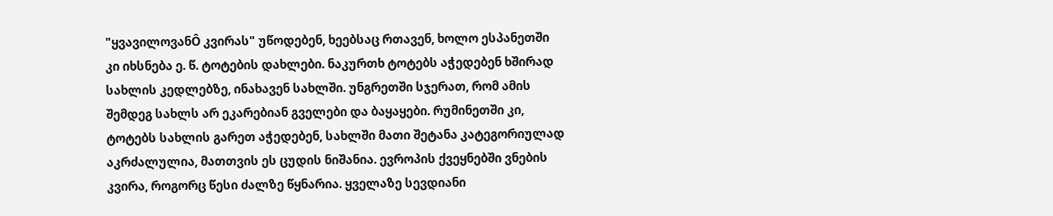"ყვავილოვანÔ კვირას" უწოდებენ, ხეებსაც რთავენ, ხოლო ესპანეთში კი იხსნება ე. წ. ტოტების დახლები. ნაკურთხ ტოტებს აჭედებენ ხშირად სახლის კედლებზე, ინახავენ სახლში. უნგრეთში სჯერათ, რომ ამის შემდეგ სახლს არ ეკარებიან გველები და ბაყაყები. რუმინეთში კი, ტოტებს სახლის გარეთ აჭედებენ, სახლში მათი შეტანა კატეგორიულად აკრძალულია, მათთვის ეს ცუდის ნიშანია. ევროპის ქვეყნებში ვნების კვირა, როგორც წესი ძალზე წყნარია. ყველაზე სევდიანი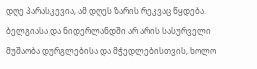დღე პარასკევია, ამ დღეს ზარის რეკვაც წყდება. ბელგიასა და ნიდერლანდში არ არის სასურველი მუშაობა დურგლებისა და მჭედლებისთვის, ხოლო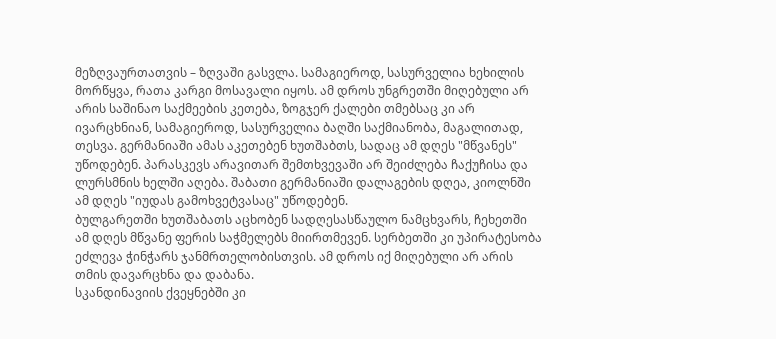მეზღვაურთათვის – ზღვაში გასვლა. სამაგიეროდ, სასურველია ხეხილის მორწყვა, რათა კარგი მოსავალი იყოს. ამ დროს უნგრეთში მიღებული არ არის საშინაო საქმეების კეთება, ზოგჯერ ქალები თმებსაც კი არ ივარცხნიან, სამაგიეროდ, სასურველია ბაღში საქმიანობა, მაგალითად, თესვა. გერმანიაში ამას აკეთებენ ხუთშაბთს, სადაც ამ დღეს "მწვანეს" უწოდებენ. პარასკევს არავითარ შემთხვევაში არ შეიძლება ჩაქუჩისა და ლურსმნის ხელში აღება. შაბათი გერმანიაში დალაგების დღეა, კიოლნში ამ დღეს "იუდას გამოხვეტვასაც" უწოდებენ.
ბულგარეთში ხუთშაბათს აცხობენ სადღესასწაულო ნამცხვარს, ჩეხეთში ამ დღეს მწვანე ფერის საჭმელებს მიირთმევენ. სერბეთში კი უპირატესობა ეძლევა ჭინჭარს ჯანმრთელობისთვის. ამ დროს იქ მიღებული არ არის თმის დავარცხნა და დაბანა.
სკანდინავიის ქვეყნებში კი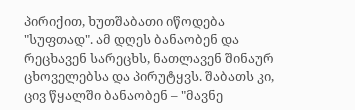პირიქით, ხუთშაბათი იწოდება "სუფთად". ამ დღეს ბანაობენ და რეცხავენ სარეცხს, ნათლავენ შინაურ ცხოველებსა და პირუტყვს. შაბათს კი, ცივ წყალში ბანაობენ – "მავნე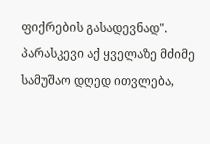ფიქრების გასადევნად". პარასკევი აქ ყველაზე მძიმე სამუშაო დღედ ითვლება,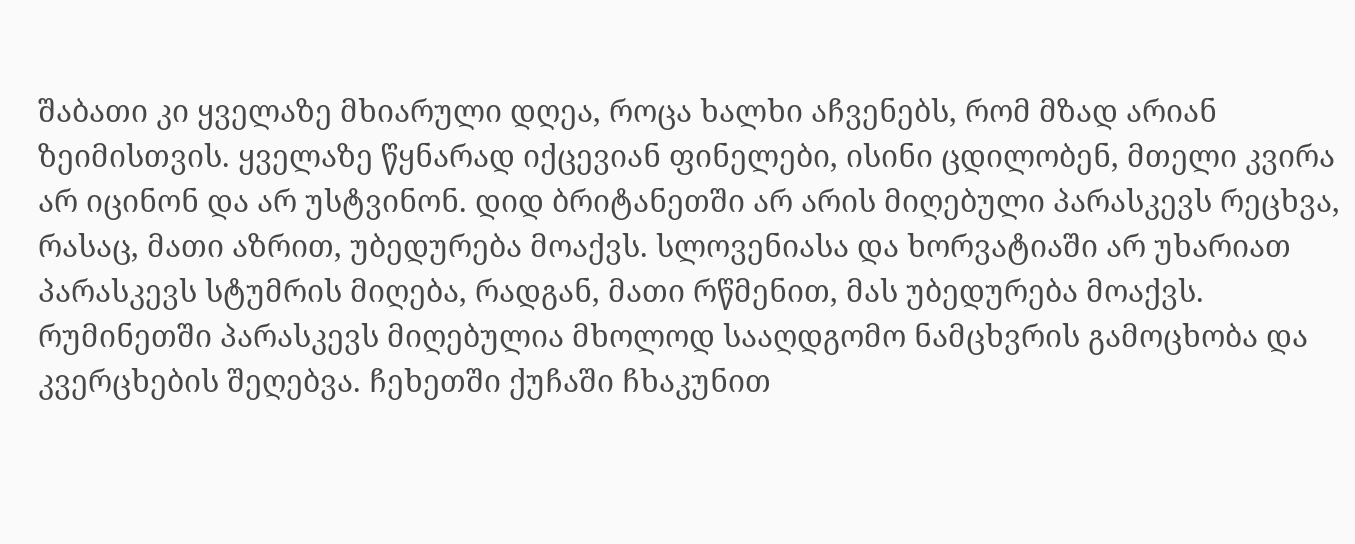შაბათი კი ყველაზე მხიარული დღეა, როცა ხალხი აჩვენებს, რომ მზად არიან ზეიმისთვის. ყველაზე წყნარად იქცევიან ფინელები, ისინი ცდილობენ, მთელი კვირა არ იცინონ და არ უსტვინონ. დიდ ბრიტანეთში არ არის მიღებული პარასკევს რეცხვა, რასაც, მათი აზრით, უბედურება მოაქვს. სლოვენიასა და ხორვატიაში არ უხარიათ პარასკევს სტუმრის მიღება, რადგან, მათი რწმენით, მას უბედურება მოაქვს. რუმინეთში პარასკევს მიღებულია მხოლოდ სააღდგომო ნამცხვრის გამოცხობა და კვერცხების შეღებვა. ჩეხეთში ქუჩაში ჩხაკუნით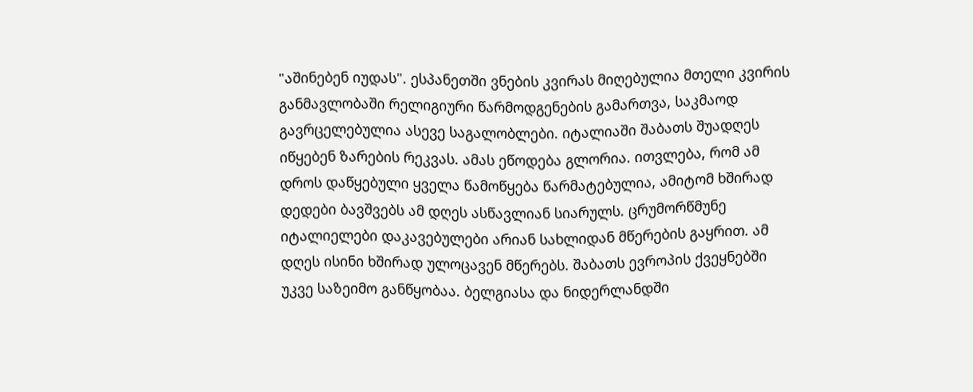"აშინებენ იუდას". ესპანეთში ვნების კვირას მიღებულია მთელი კვირის განმავლობაში რელიგიური წარმოდგენების გამართვა, საკმაოდ გავრცელებულია ასევე საგალობლები. იტალიაში შაბათს შუადღეს იწყებენ ზარების რეკვას. ამას ეწოდება გლორია. ითვლება, რომ ამ დროს დაწყებული ყველა წამოწყება წარმატებულია, ამიტომ ხშირად დედები ბავშვებს ამ დღეს ასწავლიან სიარულს. ცრუმორწმუნე იტალიელები დაკავებულები არიან სახლიდან მწერების გაყრით. ამ დღეს ისინი ხშირად ულოცავენ მწერებს. შაბათს ევროპის ქვეყნებში უკვე საზეიმო განწყობაა. ბელგიასა და ნიდერლანდში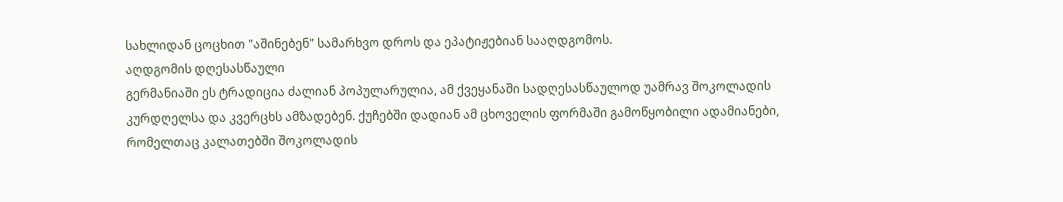სახლიდან ცოცხით "აშინებენ" სამარხვო დროს და ეპატიჟებიან სააღდგომოს.
აღდგომის დღესასწაული
გერმანიაში ეს ტრადიცია ძალიან პოპულარულია, ამ ქვეყანაში სადღესასწაულოდ უამრავ შოკოლადის კურდღელსა და კვერცხს ამზადებენ. ქუჩებში დადიან ამ ცხოველის ფორმაში გამოწყობილი ადამიანები, რომელთაც კალათებში შოკოლადის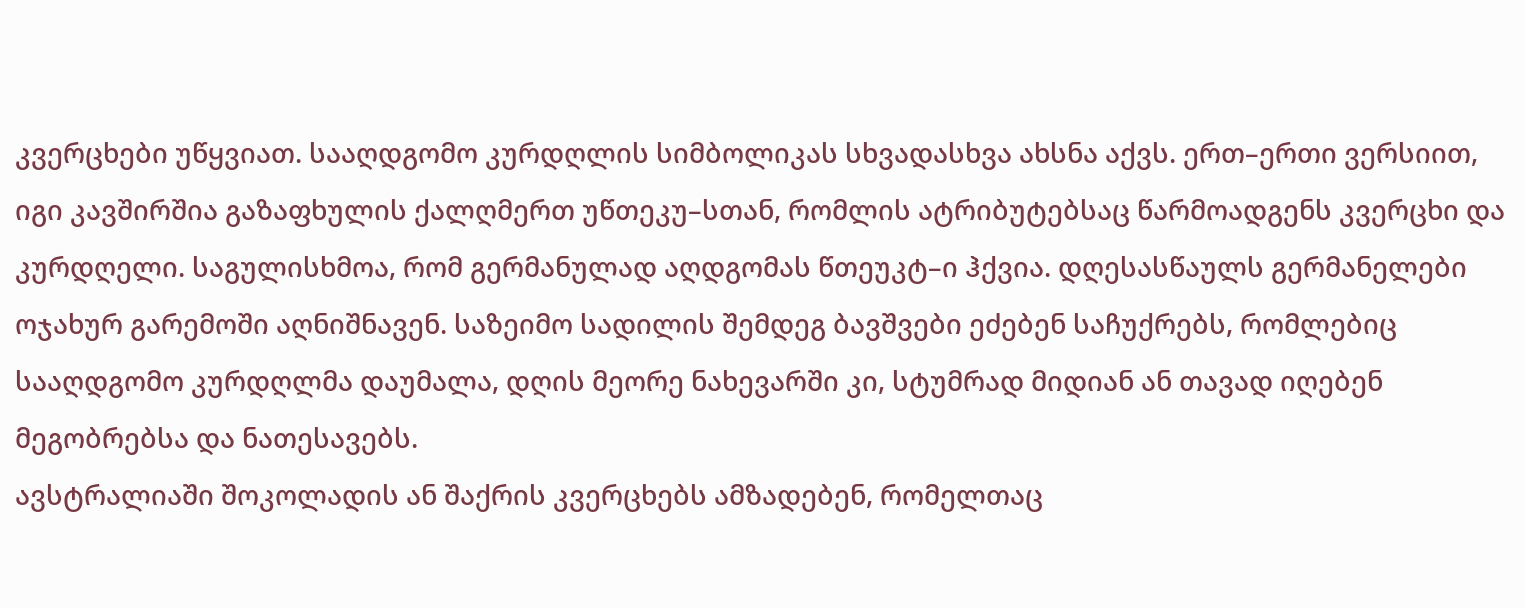კვერცხები უწყვიათ. სააღდგომო კურდღლის სიმბოლიკას სხვადასხვა ახსნა აქვს. ერთ–ერთი ვერსიით, იგი კავშირშია გაზაფხულის ქალღმერთ უწთეკუ–სთან, რომლის ატრიბუტებსაც წარმოადგენს კვერცხი და კურდღელი. საგულისხმოა, რომ გერმანულად აღდგომას წთეუკტ–ი ჰქვია. დღესასწაულს გერმანელები ოჯახურ გარემოში აღნიშნავენ. საზეიმო სადილის შემდეგ ბავშვები ეძებენ საჩუქრებს, რომლებიც სააღდგომო კურდღლმა დაუმალა, დღის მეორე ნახევარში კი, სტუმრად მიდიან ან თავად იღებენ მეგობრებსა და ნათესავებს.
ავსტრალიაში შოკოლადის ან შაქრის კვერცხებს ამზადებენ, რომელთაც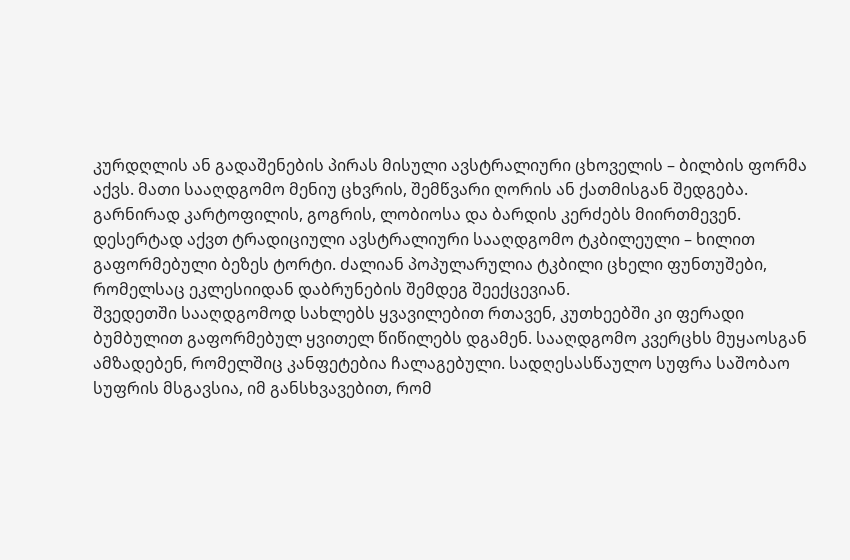კურდღლის ან გადაშენების პირას მისული ავსტრალიური ცხოველის – ბილბის ფორმა აქვს. მათი სააღდგომო მენიუ ცხვრის, შემწვარი ღორის ან ქათმისგან შედგება. გარნირად კარტოფილის, გოგრის, ლობიოსა და ბარდის კერძებს მიირთმევენ. დესერტად აქვთ ტრადიციული ავსტრალიური სააღდგომო ტკბილეული – ხილით გაფორმებული ბეზეს ტორტი. ძალიან პოპულარულია ტკბილი ცხელი ფუნთუშები, რომელსაც ეკლესიიდან დაბრუნების შემდეგ შეექცევიან.
შვედეთში სააღდგომოდ სახლებს ყვავილებით რთავენ, კუთხეებში კი ფერადი ბუმბულით გაფორმებულ ყვითელ წიწილებს დგამენ. სააღდგომო კვერცხს მუყაოსგან ამზადებენ, რომელშიც კანფეტებია ჩალაგებული. სადღესასწაულო სუფრა საშობაო სუფრის მსგავსია, იმ განსხვავებით, რომ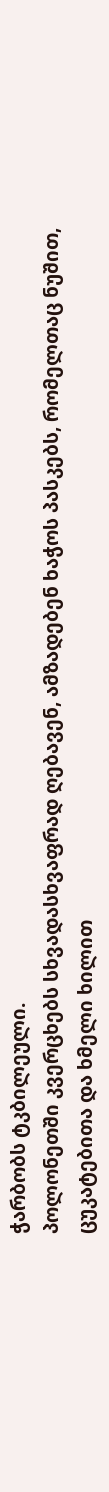ჭარბობს ტკბილეული.
პოლონეთში კვერცხებს სხვადასხვაფრად ღებავენ, ამზადებენ ხაჭოს პასკებს, რომელთაც ნუშით, ცუკატებითა და ხმელი ხილით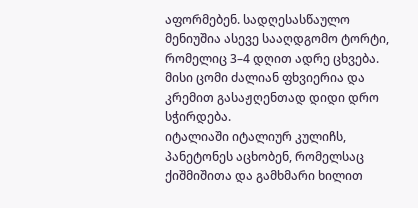აფორმებენ. სადღესასწაულო მენიუშია ასევე სააღდგომო ტორტი, რომელიც 3–4 დღით ადრე ცხვება. მისი ცომი ძალიან ფხვიერია და კრემით გასაჟღენთად დიდი დრო სჭირდება.
იტალიაში იტალიურ კულიჩს, პანეტონეს აცხობენ, რომელსაც ქიშმიშითა და გამხმარი ხილით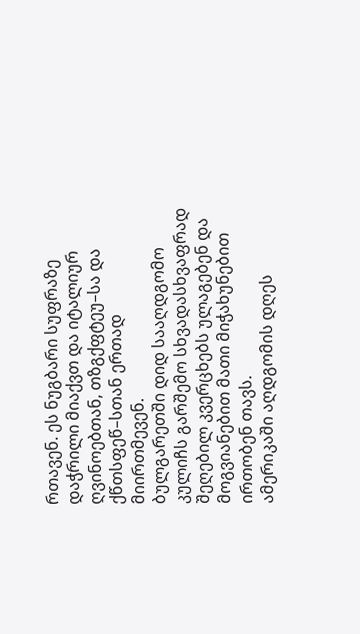რთავენ. ეს ნუგბარი სუფრაზე დაჭრილი მიაქვთ და იტალიურ ღვინოებთან, თზგქფტეუ–სა და ქწთსფეწ–სთან ერთად მიირთმევენ.
ბულგარეთში დიდ სააღდგომო კულიჩს გარშემო სხვადასხვაფრად შეღებილ კვერცხებს ულაგებენ და მოგვიანებით მათი მიჭახუნებით ირთობენ თავს.
ამერიკაში აღდგომის დღეს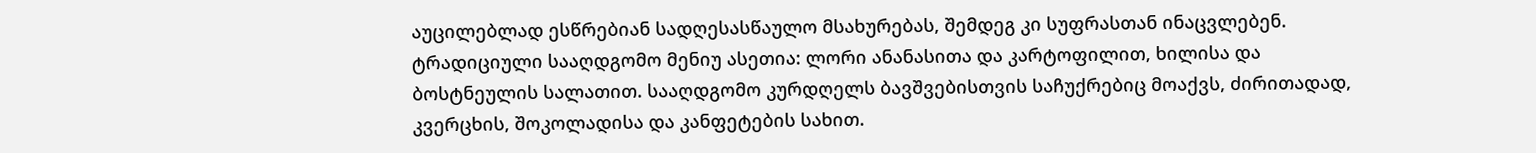აუცილებლად ესწრებიან სადღესასწაულო მსახურებას, შემდეგ კი სუფრასთან ინაცვლებენ. ტრადიციული სააღდგომო მენიუ ასეთია: ლორი ანანასითა და კარტოფილით, ხილისა და ბოსტნეულის სალათით. სააღდგომო კურდღელს ბავშვებისთვის საჩუქრებიც მოაქვს, ძირითადად, კვერცხის, შოკოლადისა და კანფეტების სახით.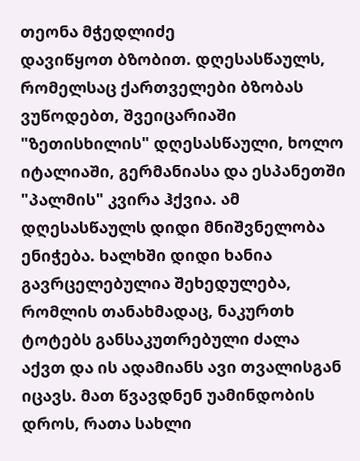თეონა მჭედლიძე
დავიწყოთ ბზობით. დღესასწაულს, რომელსაც ქართველები ბზობას ვუწოდებთ, შვეიცარიაში "ზეთისხილის" დღესასწაული, ხოლო იტალიაში, გერმანიასა და ესპანეთში "პალმის" კვირა ჰქვია. ამ დღესასწაულს დიდი მნიშვნელობა ენიჭება. ხალხში დიდი ხანია გავრცელებულია შეხედულება, რომლის თანახმადაც, ნაკურთხ ტოტებს განსაკუთრებული ძალა აქვთ და ის ადამიანს ავი თვალისგან იცავს. მათ წვავდნენ უამინდობის დროს, რათა სახლი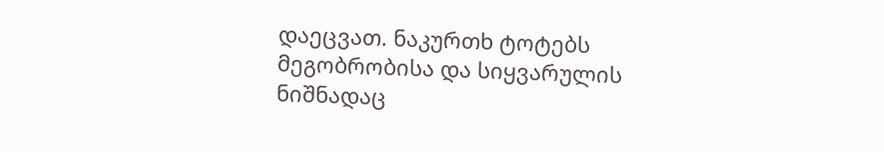დაეცვათ. ნაკურთხ ტოტებს მეგობრობისა და სიყვარულის ნიშნადაც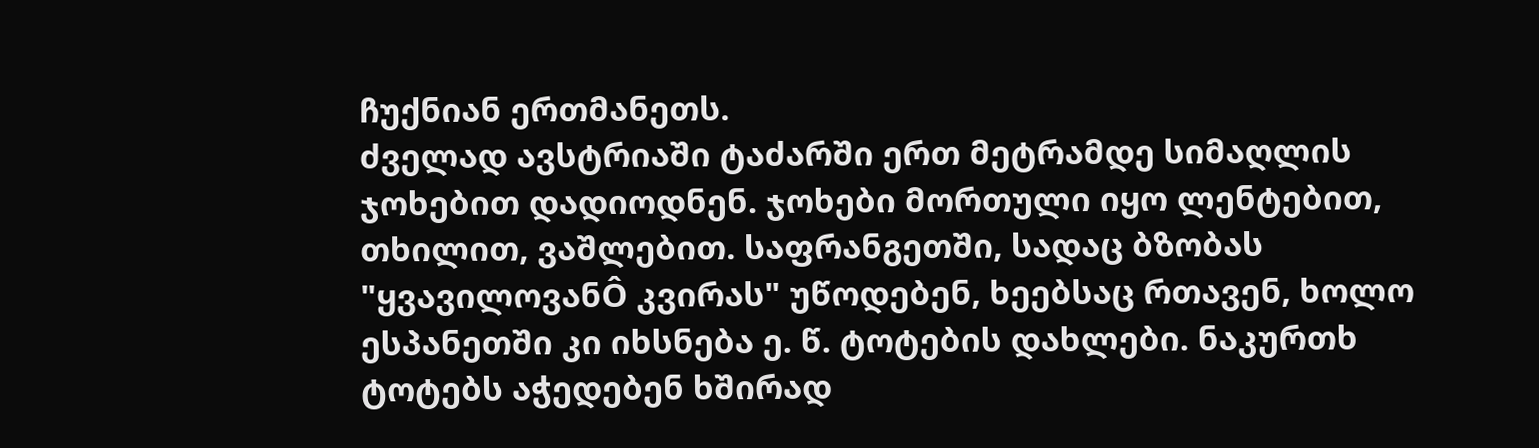ჩუქნიან ერთმანეთს.
ძველად ავსტრიაში ტაძარში ერთ მეტრამდე სიმაღლის ჯოხებით დადიოდნენ. ჯოხები მორთული იყო ლენტებით, თხილით, ვაშლებით. საფრანგეთში, სადაც ბზობას "ყვავილოვანÔ კვირას" უწოდებენ, ხეებსაც რთავენ, ხოლო ესპანეთში კი იხსნება ე. წ. ტოტების დახლები. ნაკურთხ ტოტებს აჭედებენ ხშირად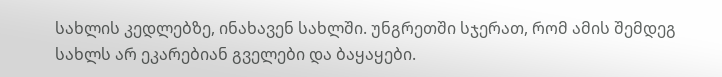სახლის კედლებზე, ინახავენ სახლში. უნგრეთში სჯერათ, რომ ამის შემდეგ სახლს არ ეკარებიან გველები და ბაყაყები.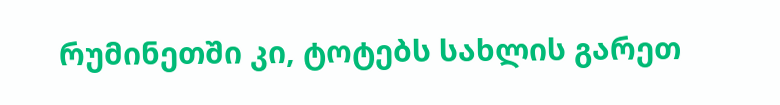რუმინეთში კი, ტოტებს სახლის გარეთ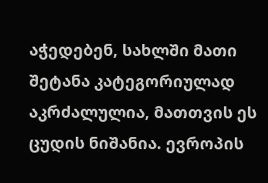აჭედებენ, სახლში მათი შეტანა კატეგორიულად აკრძალულია, მათთვის ეს ცუდის ნიშანია. ევროპის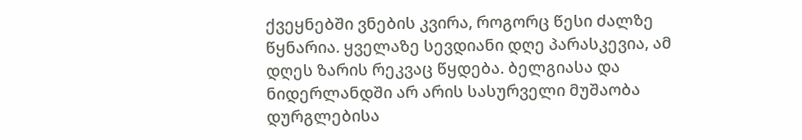ქვეყნებში ვნების კვირა, როგორც წესი ძალზე წყნარია. ყველაზე სევდიანი დღე პარასკევია, ამ დღეს ზარის რეკვაც წყდება. ბელგიასა და ნიდერლანდში არ არის სასურველი მუშაობა დურგლებისა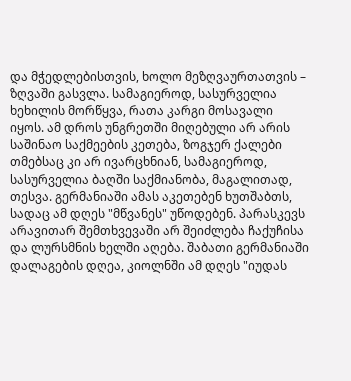და მჭედლებისთვის, ხოლო მეზღვაურთათვის – ზღვაში გასვლა. სამაგიეროდ, სასურველია ხეხილის მორწყვა, რათა კარგი მოსავალი იყოს. ამ დროს უნგრეთში მიღებული არ არის საშინაო საქმეების კეთება, ზოგჯერ ქალები თმებსაც კი არ ივარცხნიან, სამაგიეროდ, სასურველია ბაღში საქმიანობა, მაგალითად, თესვა. გერმანიაში ამას აკეთებენ ხუთშაბთს, სადაც ამ დღეს "მწვანეს" უწოდებენ. პარასკევს არავითარ შემთხვევაში არ შეიძლება ჩაქუჩისა და ლურსმნის ხელში აღება. შაბათი გერმანიაში დალაგების დღეა, კიოლნში ამ დღეს "იუდას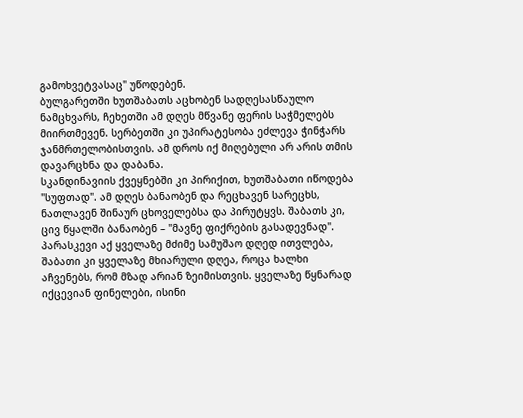გამოხვეტვასაც" უწოდებენ.
ბულგარეთში ხუთშაბათს აცხობენ სადღესასწაულო ნამცხვარს, ჩეხეთში ამ დღეს მწვანე ფერის საჭმელებს მიირთმევენ. სერბეთში კი უპირატესობა ეძლევა ჭინჭარს ჯანმრთელობისთვის. ამ დროს იქ მიღებული არ არის თმის დავარცხნა და დაბანა.
სკანდინავიის ქვეყნებში კი პირიქით, ხუთშაბათი იწოდება "სუფთად". ამ დღეს ბანაობენ და რეცხავენ სარეცხს, ნათლავენ შინაურ ცხოველებსა და პირუტყვს. შაბათს კი, ცივ წყალში ბანაობენ – "მავნე ფიქრების გასადევნად". პარასკევი აქ ყველაზე მძიმე სამუშაო დღედ ითვლება, შაბათი კი ყველაზე მხიარული დღეა, როცა ხალხი აჩვენებს, რომ მზად არიან ზეიმისთვის. ყველაზე წყნარად იქცევიან ფინელები, ისინი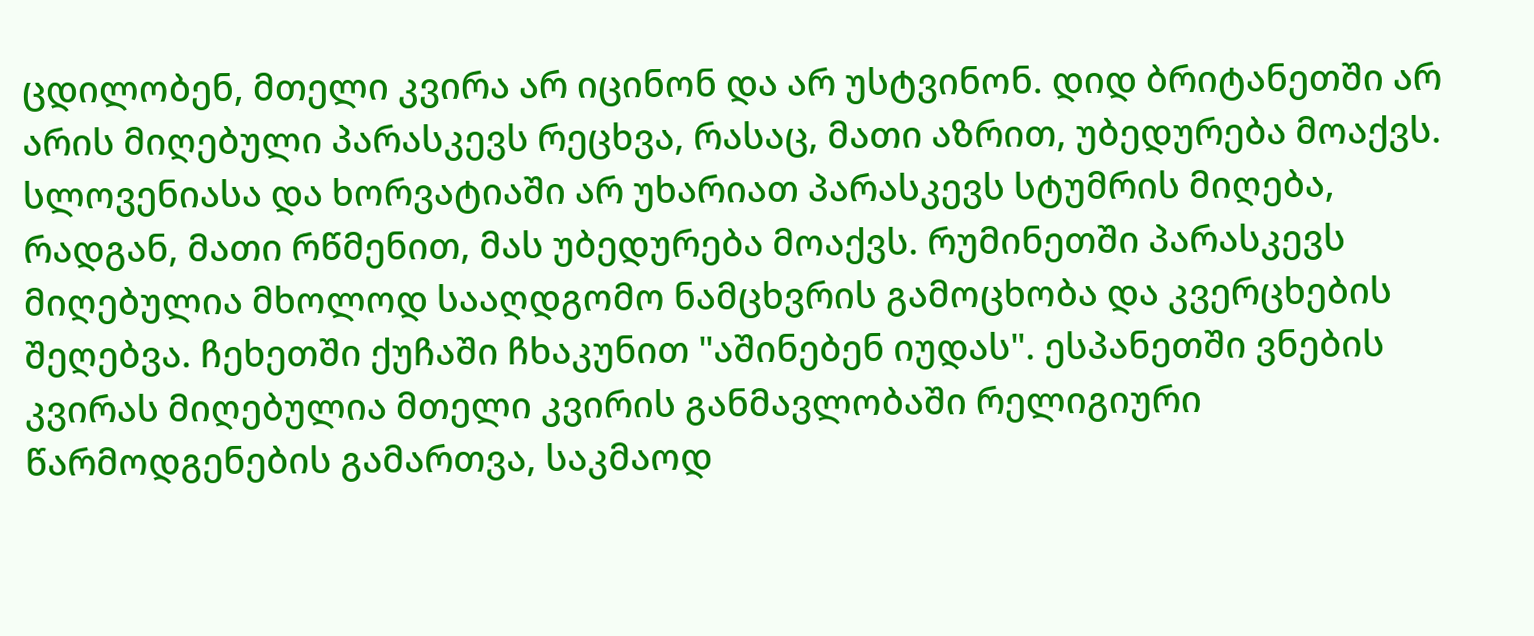ცდილობენ, მთელი კვირა არ იცინონ და არ უსტვინონ. დიდ ბრიტანეთში არ არის მიღებული პარასკევს რეცხვა, რასაც, მათი აზრით, უბედურება მოაქვს. სლოვენიასა და ხორვატიაში არ უხარიათ პარასკევს სტუმრის მიღება, რადგან, მათი რწმენით, მას უბედურება მოაქვს. რუმინეთში პარასკევს მიღებულია მხოლოდ სააღდგომო ნამცხვრის გამოცხობა და კვერცხების შეღებვა. ჩეხეთში ქუჩაში ჩხაკუნით "აშინებენ იუდას". ესპანეთში ვნების კვირას მიღებულია მთელი კვირის განმავლობაში რელიგიური წარმოდგენების გამართვა, საკმაოდ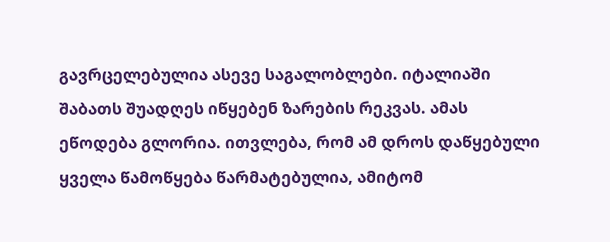გავრცელებულია ასევე საგალობლები. იტალიაში შაბათს შუადღეს იწყებენ ზარების რეკვას. ამას ეწოდება გლორია. ითვლება, რომ ამ დროს დაწყებული ყველა წამოწყება წარმატებულია, ამიტომ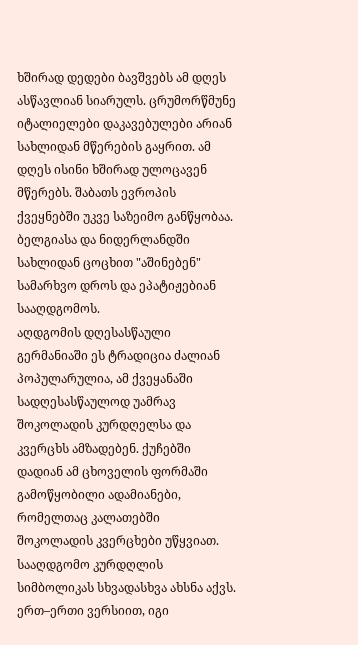ხშირად დედები ბავშვებს ამ დღეს ასწავლიან სიარულს. ცრუმორწმუნე იტალიელები დაკავებულები არიან სახლიდან მწერების გაყრით. ამ დღეს ისინი ხშირად ულოცავენ მწერებს. შაბათს ევროპის ქვეყნებში უკვე საზეიმო განწყობაა. ბელგიასა და ნიდერლანდში სახლიდან ცოცხით "აშინებენ" სამარხვო დროს და ეპატიჟებიან სააღდგომოს.
აღდგომის დღესასწაული
გერმანიაში ეს ტრადიცია ძალიან პოპულარულია, ამ ქვეყანაში სადღესასწაულოდ უამრავ შოკოლადის კურდღელსა და კვერცხს ამზადებენ. ქუჩებში დადიან ამ ცხოველის ფორმაში გამოწყობილი ადამიანები, რომელთაც კალათებში შოკოლადის კვერცხები უწყვიათ. სააღდგომო კურდღლის სიმბოლიკას სხვადასხვა ახსნა აქვს. ერთ–ერთი ვერსიით, იგი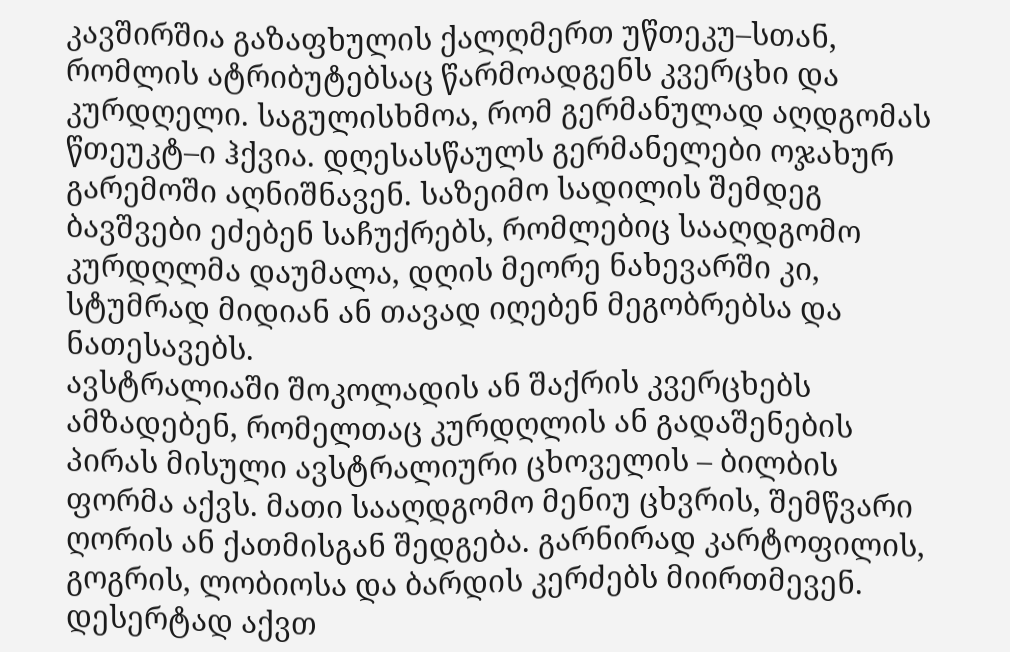კავშირშია გაზაფხულის ქალღმერთ უწთეკუ–სთან, რომლის ატრიბუტებსაც წარმოადგენს კვერცხი და კურდღელი. საგულისხმოა, რომ გერმანულად აღდგომას წთეუკტ–ი ჰქვია. დღესასწაულს გერმანელები ოჯახურ გარემოში აღნიშნავენ. საზეიმო სადილის შემდეგ ბავშვები ეძებენ საჩუქრებს, რომლებიც სააღდგომო კურდღლმა დაუმალა, დღის მეორე ნახევარში კი, სტუმრად მიდიან ან თავად იღებენ მეგობრებსა და ნათესავებს.
ავსტრალიაში შოკოლადის ან შაქრის კვერცხებს ამზადებენ, რომელთაც კურდღლის ან გადაშენების პირას მისული ავსტრალიური ცხოველის – ბილბის ფორმა აქვს. მათი სააღდგომო მენიუ ცხვრის, შემწვარი ღორის ან ქათმისგან შედგება. გარნირად კარტოფილის, გოგრის, ლობიოსა და ბარდის კერძებს მიირთმევენ. დესერტად აქვთ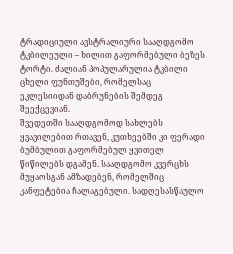ტრადიციული ავსტრალიური სააღდგომო ტკბილეული – ხილით გაფორმებული ბეზეს ტორტი. ძალიან პოპულარულია ტკბილი ცხელი ფუნთუშები, რომელსაც ეკლესიიდან დაბრუნების შემდეგ შეექცევიან.
შვედეთში სააღდგომოდ სახლებს ყვავილებით რთავენ, კუთხეებში კი ფერადი ბუმბულით გაფორმებულ ყვითელ წიწილებს დგამენ. სააღდგომო კვერცხს მუყაოსგან ამზადებენ, რომელშიც კანფეტებია ჩალაგებული. სადღესასწაულო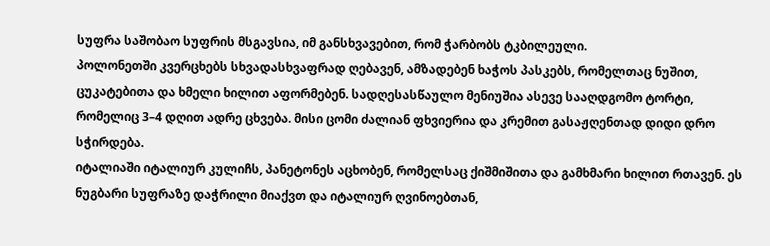სუფრა საშობაო სუფრის მსგავსია, იმ განსხვავებით, რომ ჭარბობს ტკბილეული.
პოლონეთში კვერცხებს სხვადასხვაფრად ღებავენ, ამზადებენ ხაჭოს პასკებს, რომელთაც ნუშით, ცუკატებითა და ხმელი ხილით აფორმებენ. სადღესასწაულო მენიუშია ასევე სააღდგომო ტორტი, რომელიც 3–4 დღით ადრე ცხვება. მისი ცომი ძალიან ფხვიერია და კრემით გასაჟღენთად დიდი დრო სჭირდება.
იტალიაში იტალიურ კულიჩს, პანეტონეს აცხობენ, რომელსაც ქიშმიშითა და გამხმარი ხილით რთავენ. ეს ნუგბარი სუფრაზე დაჭრილი მიაქვთ და იტალიურ ღვინოებთან,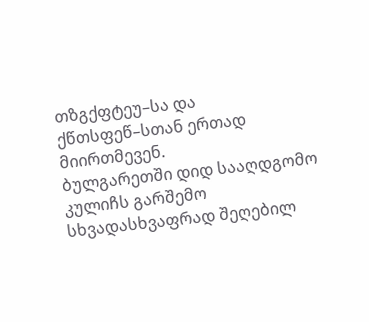თზგქფტეუ–სა და ქწთსფეწ–სთან ერთად მიირთმევენ.
ბულგარეთში დიდ სააღდგომო კულიჩს გარშემო სხვადასხვაფრად შეღებილ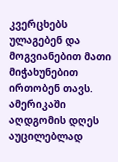კვერცხებს ულაგებენ და მოგვიანებით მათი მიჭახუნებით ირთობენ თავს.
ამერიკაში აღდგომის დღეს აუცილებლად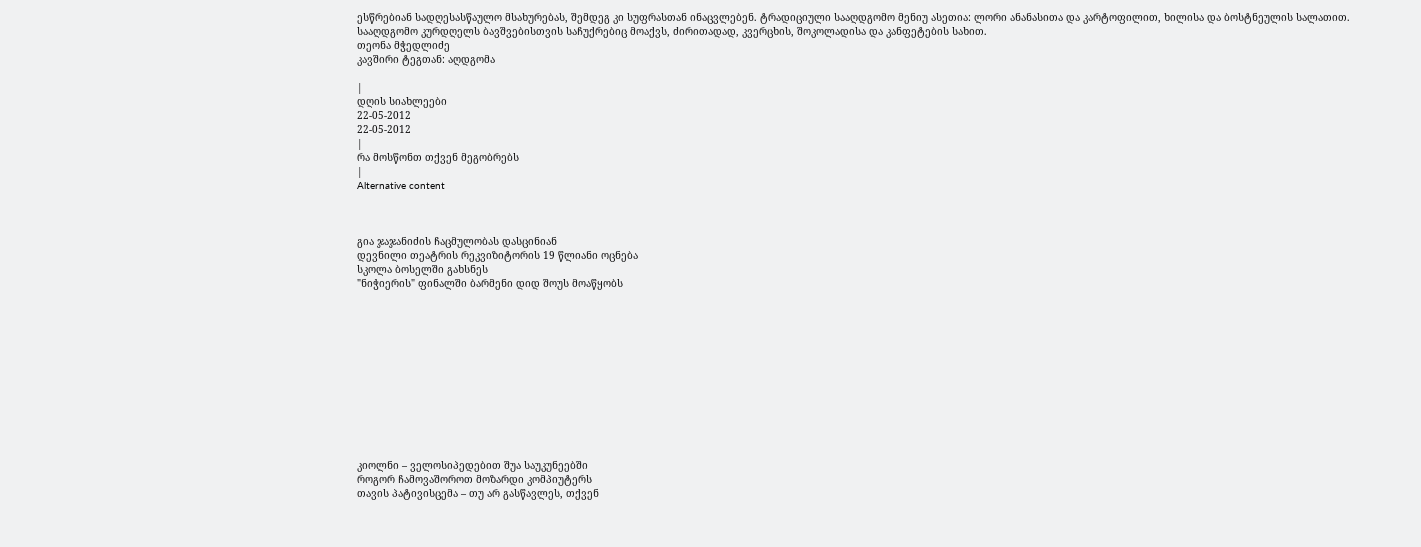ესწრებიან სადღესასწაულო მსახურებას, შემდეგ კი სუფრასთან ინაცვლებენ. ტრადიციული სააღდგომო მენიუ ასეთია: ლორი ანანასითა და კარტოფილით, ხილისა და ბოსტნეულის სალათით. სააღდგომო კურდღელს ბავშვებისთვის საჩუქრებიც მოაქვს, ძირითადად, კვერცხის, შოკოლადისა და კანფეტების სახით.
თეონა მჭედლიძე
კავშირი ტეგთან: აღდგომა

|
დღის სიახლეები
22-05-2012
22-05-2012
|
რა მოსწონთ თქვენ მეგობრებს
|
Alternative content



გია ჯაჯანიძის ჩაცმულობას დასცინიან
დევნილი თეატრის რეკვიზიტორის 19 წლიანი ოცნება
სკოლა ბოსელში გახსნეს
"ნიჭიერის" ფინალში ბარმენი დიდ შოუს მოაწყობს












კიოლნი – ველოსიპედებით შუა საუკუნეებში
როგორ ჩამოვაშოროთ მოზარდი კომპიუტერს
თავის პატივისცემა – თუ არ გასწავლეს, თქვენ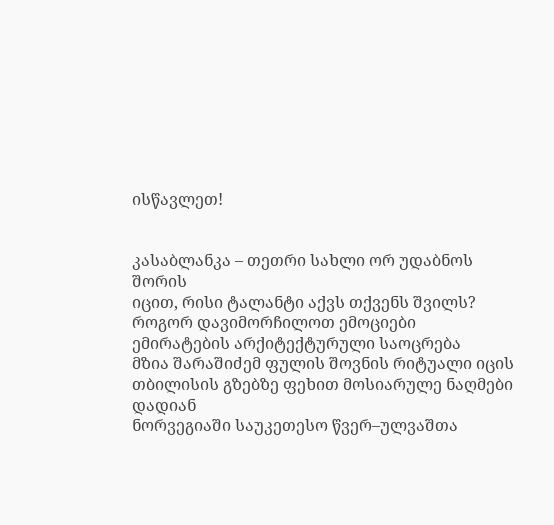ისწავლეთ!


კასაბლანკა – თეთრი სახლი ორ უდაბნოს შორის
იცით, რისი ტალანტი აქვს თქვენს შვილს?
როგორ დავიმორჩილოთ ემოციები
ემირატების არქიტექტურული საოცრება
მზია შარაშიძემ ფულის შოვნის რიტუალი იცის
თბილისის გზებზე ფეხით მოსიარულე ნაღმები დადიან
ნორვეგიაში საუკეთესო წვერ–ულვაშთა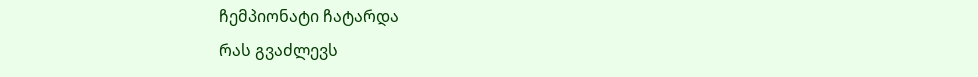ჩემპიონატი ჩატარდა
რას გვაძლევს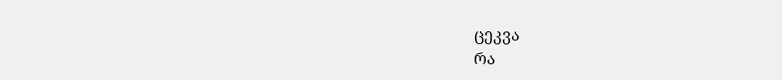ცეკვა
რა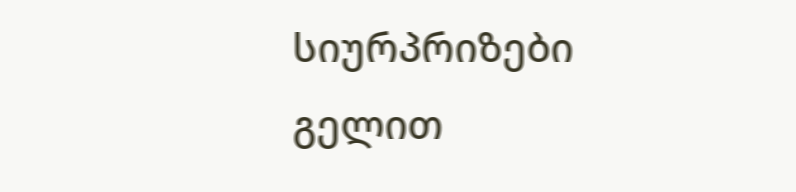სიურპრიზები გელით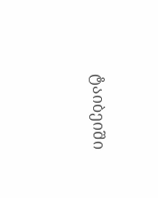ტაიბეიში